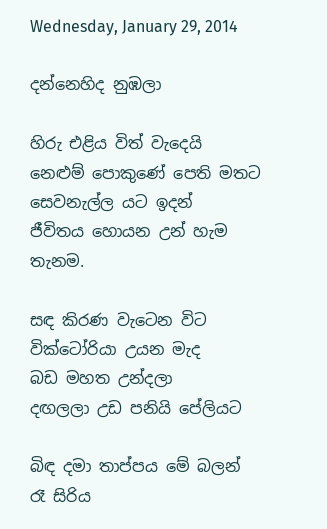Wednesday, January 29, 2014

දන්නෙහිද නුඹලා

හිරු එළිය විත් වැදෙයි
නෙළුම් පොකුණේ පෙති මතට
සෙවනැල්ල යට ඉදන්
ජීවිතය හොයන උන් හැම තැනම.

සඳ කිරණ වැටෙන විට
වික්ටෝරියා උයන මැද
බඩ මහත උන්දලා
දඟලලා උඩ පනියි පේලියට

බිඳ දමා තාප්පය මේ බලන්
රෑ සිරිය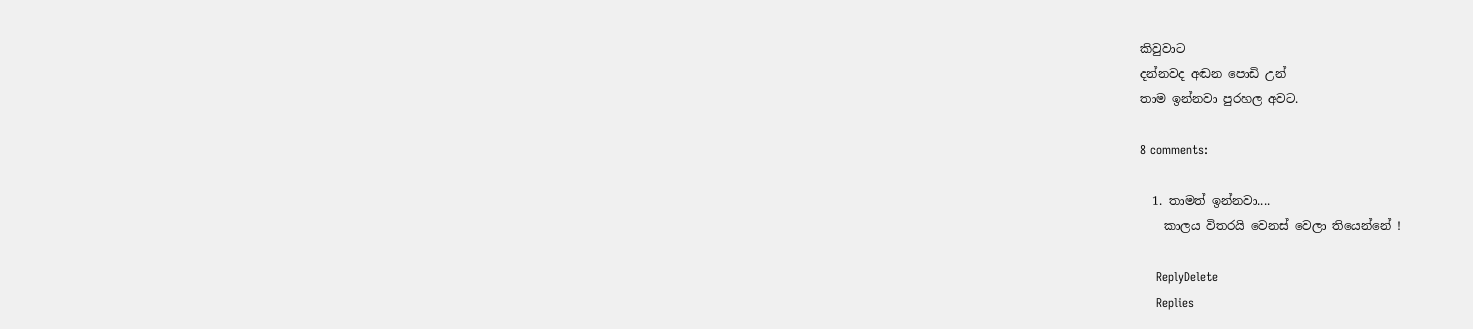කිවුවාට
දන්නවද අඬන පොඩි උන්
තාම ඉන්නවා පුරහල අවට.

8 comments:

  1. තාමත් ඉන්නවා....
    කාලය විතරයි වෙනස් වෙලා තියෙන්නේ !

    ReplyDelete
    Replies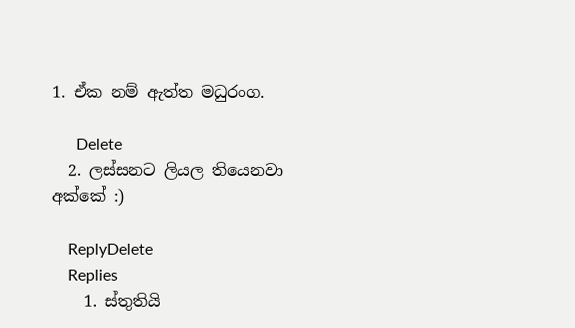1. ඒක නම් ඇත්ත මධුරංග.

      Delete
  2. ලස්සනට ලියල තියෙනවා අක්කේ :)

    ReplyDelete
    Replies
    1. ස්තුතියි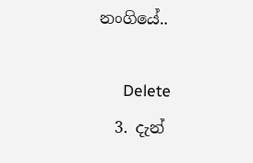නංගියේ..

      Delete
  3. දැන්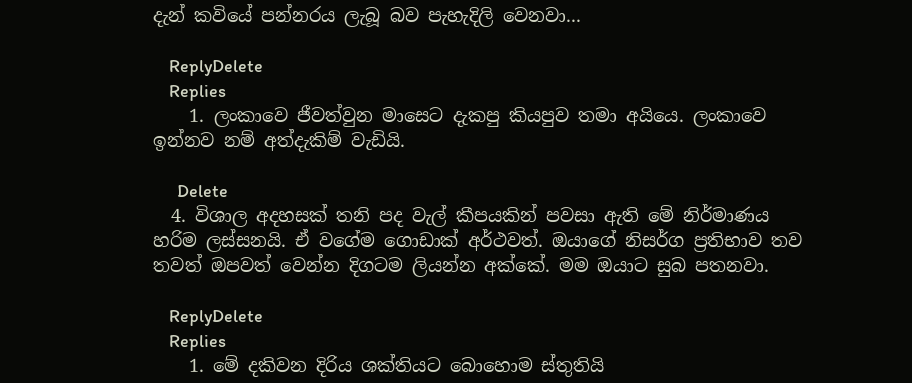දැන් කවියේ පන්නරය ලැබූ බව පැහැදිලි වෙනවා...

    ReplyDelete
    Replies
    1. ලංකාවෙ ජීවත්වුන මාසෙට දැකපු කියපුව තමා අයියෙ. ලංකාවෙ ඉන්නව නම් අත්දැකිම් වැඩියි.

      Delete
  4. විශාල අදහසක් තනි පද වැල් කීපයකින් පවසා ඇති මේ නිර්මාණය හරිම ලස්සනයි. ඒ වගේම ගොඩාක් අර්ථවත්. ඔයාගේ නිසර්ග ප්‍රතිභාව තව තවත් ඔපවත් වෙන්න දිගටම ලියන්න අක්කේ. මම ඔයාට සුබ පතනවා.

    ReplyDelete
    Replies
    1. මේ දකිවන දිරිය ශක්තියට බොහොම ස්තුතියි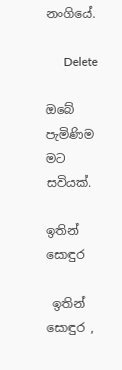නංගියේ.

      Delete

ඔබේ පැමිණිම මට සවියක්.

ඉතින් සොඳුර

 ඉතින් සොඳුර ,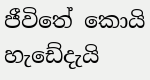ජීවිතේ කොයි හැඩේදැයි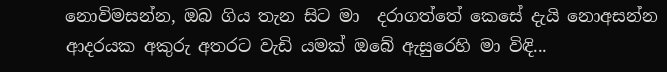නොවිමසන්න, ඔබ ගිය තැන සිට මා  දරාගත්තේ කෙසේ දැයි නොඅසන්න  ආදරයක අකුරු අතරට වැඩි යමක් ඔබේ ඇසුරෙහි මා විඳි...